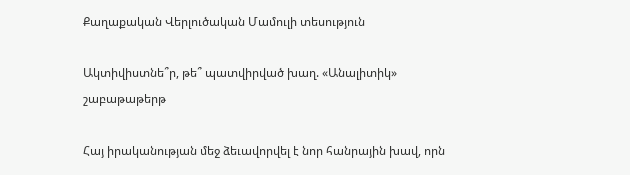Քաղաքական Վերլուծական Մամուլի տեսություն

Ակտիվիստնե՞ր, թե՞ պատվիրված խաղ. «Անալիտիկ» շաբաթաթերթ

Հայ իրականության մեջ ձեւավորվել է նոր հանրային խավ, որն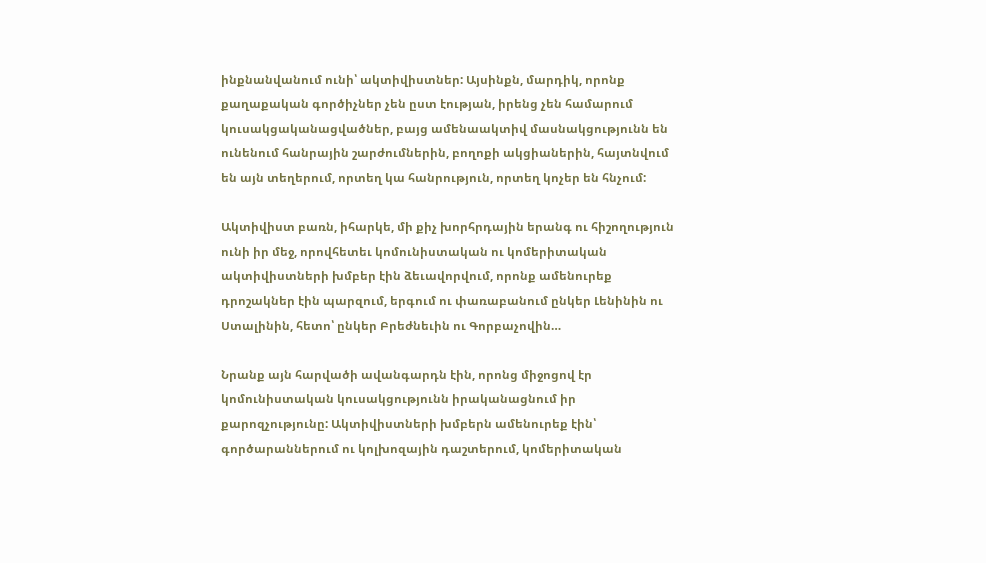ինքնանվանում ունի՝ ակտիվիստներ: Այսինքն, մարդիկ, որոնք քաղաքական գործիչներ չեն ըստ էության, իրենց չեն համարում կուսակցականացվածներ, բայց ամենաակտիվ մասնակցությունն են ունենում հանրային շարժումներին, բողոքի ակցիաներին, հայտնվում են այն տեղերում, որտեղ կա հանրություն, որտեղ կոչեր են հնչում:

Ակտիվիստ բառն, իհարկե, մի քիչ խորհրդային երանգ ու հիշողություն ունի իր մեջ, որովհետեւ կոմունիստական ու կոմերիտական ակտիվիստների խմբեր էին ձեւավորվում, որոնք ամենուրեք դրոշակներ էին պարզում, երգում ու փառաբանում ընկեր Լենինին ու Ստալինին, հետո՝ ընկեր Բրեժնեւին ու Գորբաչովին…

Նրանք այն հարվածի ավանգարդն էին, որոնց միջոցով էր կոմունիստական կուսակցությունն իրականացնում իր քարոզչությունը: Ակտիվիստների խմբերն ամենուրեք էին՝ գործարաններում ու կոլխոզային դաշտերում, կոմերիտական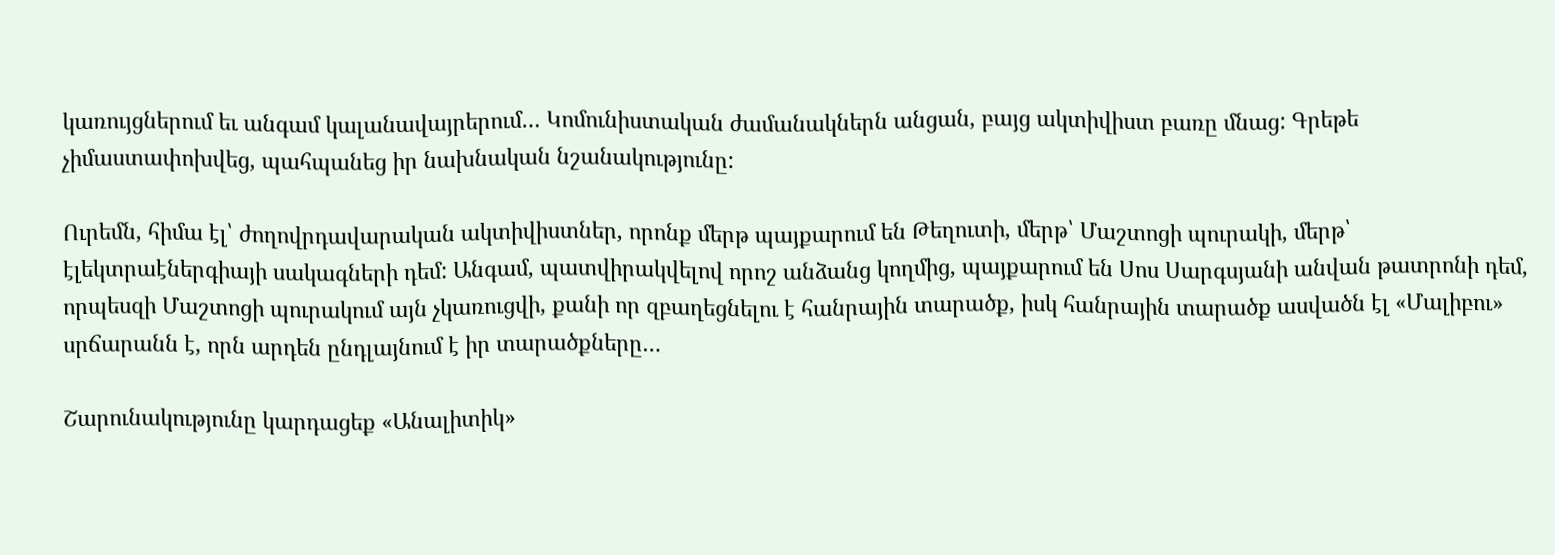կառույցներում եւ անգամ կալանավայրերում… Կոմունիստական ժամանակներն անցան, բայց ակտիվիստ բառը մնաց: Գրեթե չիմաստափոխվեց, պահպանեց իր նախնական նշանակությունը:

Ուրեմն, հիմա էլ՝ ժողովրդավարական ակտիվիստներ, որոնք մերթ պայքարում են Թեղուտի, մերթ՝ Մաշտոցի պուրակի, մերթ՝ էլեկտրաէներգիայի սակագների դեմ: Անգամ, պատվիրակվելով որոշ անձանց կողմից, պայքարում են Սոս Սարգսյանի անվան թատրոնի դեմ, որպեսզի Մաշտոցի պուրակում այն չկառուցվի, քանի որ զբաղեցնելու է հանրային տարածք, իսկ հանրային տարածք ասվածն էլ «Մալիբու» սրճարանն է, որն արդեն ընդլայնում է իր տարածքները…

Շարունակությունը կարդացեք «Անալիտիկ»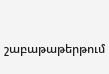շաբաթաթերթում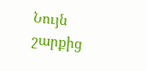Նույն շարքից